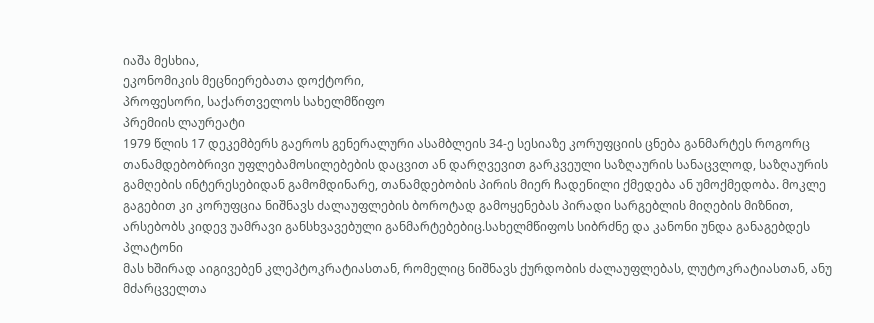იაშა მესხია,
ეკონომიკის მეცნიერებათა დოქტორი,
პროფესორი, საქართველოს სახელმწიფო
პრემიის ლაურეატი
1979 წლის 17 დეკემბერს გაეროს გენერალური ასამბლეის 34-ე სესიაზე კორუფციის ცნება განმარტეს როგორც თანამდებობრივი უფლებამოსილებების დაცვით ან დარღვევით გარკვეული საზღაურის სანაცვლოდ, საზღაურის გამღების ინტერესებიდან გამომდინარე, თანამდებობის პირის მიერ ჩადენილი ქმედება ან უმოქმედობა. მოკლე გაგებით კი კორუფცია ნიშნავს ძალაუფლების ბოროტად გამოყენებას პირადი სარგებლის მიღების მიზნით, არსებობს კიდევ უამრავი განსხვავებული განმარტებებიც.სახელმწიფოს სიბრძნე და კანონი უნდა განაგებდეს პლატონი
მას ხშირად აიგივებენ კლეპტოკრატიასთან, რომელიც ნიშნავს ქურდობის ძალაუფლებას, ლუტოკრატიასთან, ანუ მძარცველთა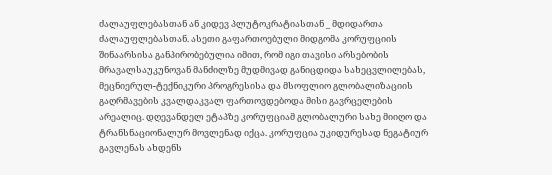ძალაუფლებასთან ან კიდევ პლუტოკრატიასთან _ მდიდართა ძალაუფლებასთან. ასეთი გაფართოებული მიდგომა კორუფციის შინაარსისა განპირობებულია იმით, რომ იგი თავისი არსებობის მრავალსაუკუნოვან მანძილზე მუდმივად განიცდიდა სახეცვლილებას, მეცნიერულ-ტექნიკური პროგრესისა და მსოფლიო გლობალიზაციის გაღრმავების კვალდაკვალ ფართოვდებოდა მისი გავრცელების არეალიც. დღევანდელ ეტაპზე კორუფციამ გლობალური სახე მიიღო და ტრანსნაციონალურ მოვლენად იქცა. კორუფცია უკიდურესად ნეგატიურ გავლენას ახდენს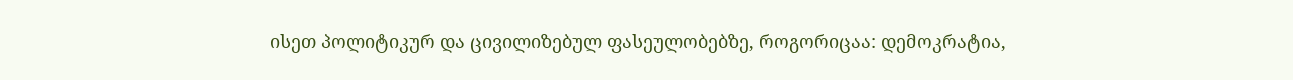ისეთ პოლიტიკურ და ცივილიზებულ ფასეულობებზე, როგორიცაა: დემოკრატია,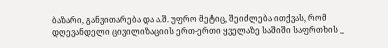ბაზარი, განვითარება და ა.შ. უფრო მეტიც, შეიძლება ითქვას, რომ დღევანდელი ცივილიზაციის ერთ-ერთი ყველაზე საშიში საფრთხის _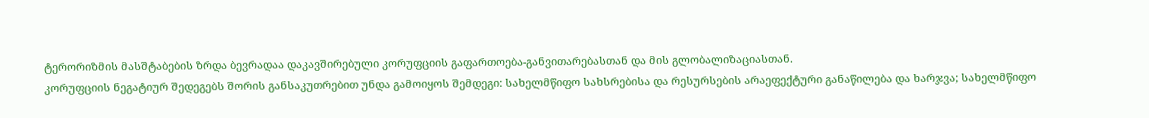ტერორიზმის მასშტაბების ზრდა ბევრადაა დაკავშირებული კორუფციის გაფართოება-განვითარებასთან და მის გლობალიზაციასთან.
კორუფციის ნეგატიურ შედეგებს შორის განსაკუთრებით უნდა გამოიყოს შემდეგი: სახელმწიფო სახსრებისა და რესურსების არაეფექტური განაწილება და ხარჯვა; სახელმწიფო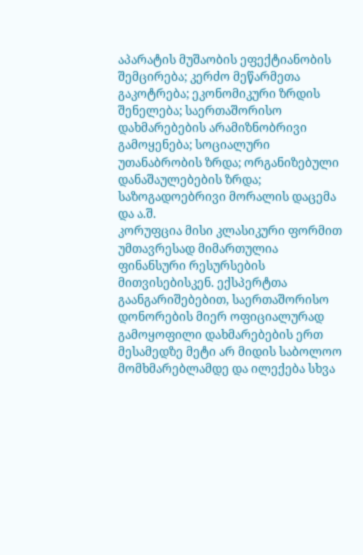აპარატის მუშაობის ეფექტიანობის შემცირება; კერძო მეწარმეთა გაკოტრება; ეკონომიკური ზრდის შენელება; საერთაშორისო დახმარებების არამიზნობრივი გამოყენება; სოციალური უთანაბრობის ზრდა; ორგანიზებული დანაშაულებების ზრდა; საზოგადოებრივი მორალის დაცემა და ა.შ.
კორუფცია მისი კლასიკური ფორმით უმთავრესად მიმართულია ფინანსური რესურსების მითვისებისკენ. ექსპერტთა გაანგარიშებებით, საერთაშორისო დონორების მიერ ოფიციალურად გამოყოფილი დახმარებების ერთ მესამედზე მეტი არ მიდის საბოლოო მომხმარებლამდე და ილექება სხვა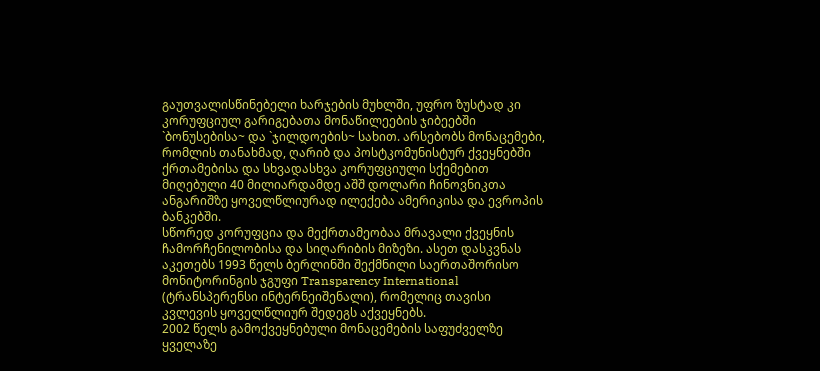გაუთვალისწინებელი ხარჯების მუხლში, უფრო ზუსტად კი კორუფციულ გარიგებათა მონაწილეების ჯიბეებში `ბონუსებისა~ და `ჯილდოების~ სახით. არსებობს მონაცემები, რომლის თანახმად, ღარიბ და პოსტკომუნისტურ ქვეყნებში ქრთამებისა და სხვადასხვა კორუფციული სქემებით მიღებული 40 მილიარდამდე აშშ დოლარი ჩინოვნიკთა ანგარიშზე ყოველწლიურად ილექება ამერიკისა და ევროპის ბანკებში.
სწორედ კორუფცია და მექრთამეობაა მრავალი ქვეყნის ჩამორჩენილობისა და სიღარიბის მიზეზი. ასეთ დასკვნას აკეთებს 1993 წელს ბერლინში შექმნილი საერთაშორისო მონიტორინგის ჯგუფი Transparency International (ტრანსპერენსი ინტერნეიშენალი), რომელიც თავისი კვლევის ყოველწლიურ შედეგს აქვეყნებს.
2002 წელს გამოქვეყნებული მონაცემების საფუძველზე ყველაზე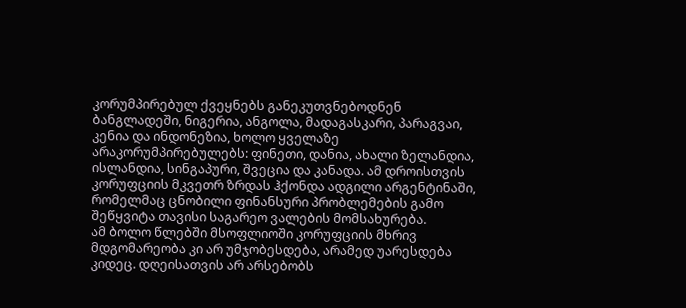კორუმპირებულ ქვეყნებს განეკუთვნებოდნენ ბანგლადეში, ნიგერია, ანგოლა, მადაგასკარი, პარაგვაი, კენია და ინდონეზია, ხოლო ყველაზე არაკორუმპირებულებს: ფინეთი, დანია, ახალი ზელანდია, ისლანდია, სინგაპური, შვეცია და კანადა. ამ დროისთვის კორუფციის მკვეთრ ზრდას ჰქონდა ადგილი არგენტინაში, რომელმაც ცნობილი ფინანსური პრობლემების გამო შეწყვიტა თავისი საგარეო ვალების მომსახურება.
ამ ბოლო წლებში მსოფლიოში კორუფციის მხრივ მდგომარეობა კი არ უმჯობესდება, არამედ უარესდება კიდეც. დღეისათვის არ არსებობს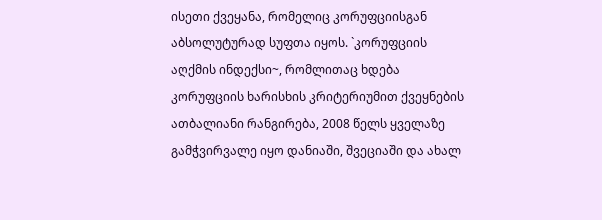ისეთი ქვეყანა, რომელიც კორუფციისგან აბსოლუტურად სუფთა იყოს. `კორუფციის აღქმის ინდექსი~, რომლითაც ხდება კორუფციის ხარისხის კრიტერიუმით ქვეყნების ათბალიანი რანგირება, 2008 წელს ყველაზე გამჭვირვალე იყო დანიაში, შვეციაში და ახალ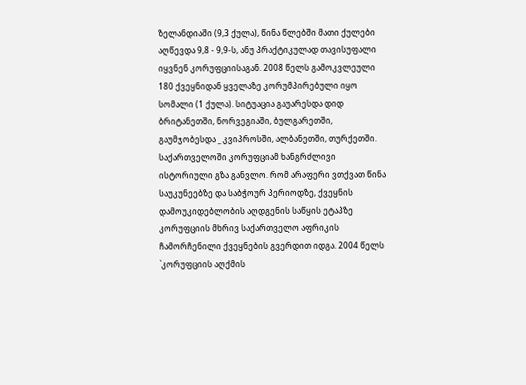ზელანდიაში (9,3 ქულა), წინა წლებში მათი ქულები აღწევდა 9,8 - 9,9-ს, ანუ პრაქტიკულად თავისუფალი იყვნენ კორუფციისაგან. 2008 წელს გამოკვლეული 180 ქვეყნიდან ყველაზე კორუმპირებული იყო სომალი (1 ქულა). სიტუაცია გაუარესდა დიდ ბრიტანეთში, ნორვეგიაში, ბულგარეთში, გაუმჯობესდა _ კვიპროსში, ალბანეთში, თურქეთში.
საქართველოში კორუფციამ ხანგრძლივი ისტორიული გზა განვლო. რომ არაფერი ვთქვათ წინა საუკუნეებზე და საბჭოურ პერიოდზე, ქვეყნის დამოუკიდებლობის აღდგენის საწყის ეტაპზე კორუფციის მხრივ საქართველო აფრიკის ჩამორჩენილი ქვეყნების გვერდით იდგა. 2004 წელს `კორუფციის აღქმის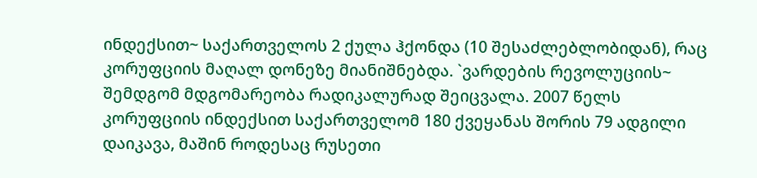ინდექსით~ საქართველოს 2 ქულა ჰქონდა (10 შესაძლებლობიდან), რაც კორუფციის მაღალ დონეზე მიანიშნებდა. `ვარდების რევოლუციის~ შემდგომ მდგომარეობა რადიკალურად შეიცვალა. 2007 წელს კორუფციის ინდექსით საქართველომ 180 ქვეყანას შორის 79 ადგილი დაიკავა, მაშინ როდესაც რუსეთი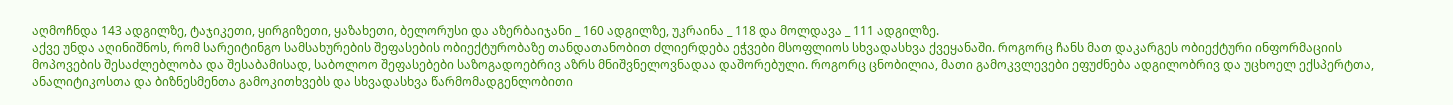აღმოჩნდა 143 ადგილზე, ტაჯიკეთი, ყირგიზეთი, ყაზახეთი, ბელორუსი და აზერბაიჯანი _ 160 ადგილზე, უკრაინა _ 118 და მოლდავა _ 111 ადგილზე.
აქვე უნდა აღინიშნოს, რომ სარეიტინგო სამსახურების შეფასების ობიექტურობაზე თანდათანობით ძლიერდება ეჭვები მსოფლიოს სხვადასხვა ქვეყანაში. როგორც ჩანს მათ დაკარგეს ობიექტური ინფორმაციის მოპოვების შესაძლებლობა და შესაბამისად, საბოლოო შეფასებები საზოგადოებრივ აზრს მნიშვნელოვნადაა დაშორებული. როგორც ცნობილია, მათი გამოკვლევები ეფუძნება ადგილობრივ და უცხოელ ექსპერტთა, ანალიტიკოსთა და ბიზნესმენთა გამოკითხვებს და სხვადასხვა წარმომადგენლობითი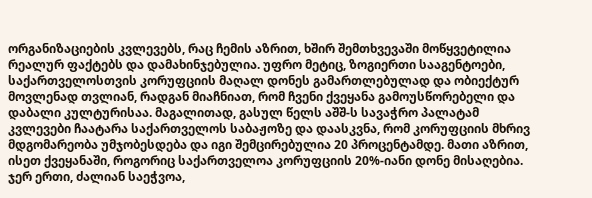ორგანიზაციების კვლევებს, რაც ჩემის აზრით, ხშირ შემთხვევაში მოწყვეტილია რეალურ ფაქტებს და დამახინჯებულია. უფრო მეტიც, ზოგიერთი სააგენტოები, საქართველოსთვის კორუფციის მაღალ დონეს გამართლებულად და ობიექტურ მოვლენად თვლიან, რადგან მიაჩნიათ, რომ ჩვენი ქვეყანა გამოუსწორებელი და დაბალი კულტურისაა. მაგალითად, გასულ წელს აშშ-ს სავაჭრო პალატამ კვლევები ჩაატარა საქართველოს საბაჟოზე და დაასკვნა, რომ კორუფციის მხრივ მდგომარეობა უმჯობესდება და იგი შემცირებულია 20 პროცენტამდე. მათი აზრით, ისეთ ქვეყანაში, როგორიც საქართველოა კორუფციის 20%-იანი დონე მისაღებია. ჯერ ერთი, ძალიან საეჭვოა,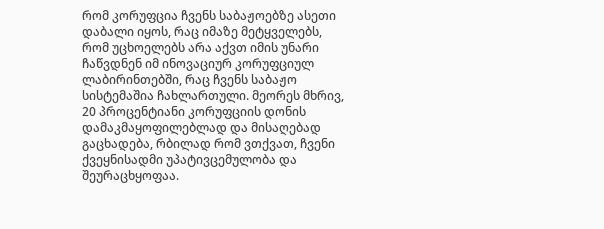რომ კორუფცია ჩვენს საბაჟოებზე ასეთი დაბალი იყოს, რაც იმაზე მეტყველებს, რომ უცხოელებს არა აქვთ იმის უნარი ჩაწვდნენ იმ ინოვაციურ კორუფციულ ლაბირინთებში, რაც ჩვენს საბაჟო სისტემაშია ჩახლართული. მეორეს მხრივ, 20 პროცენტიანი კორუფციის დონის დამაკმაყოფილებლად და მისაღებად გაცხადება, რბილად რომ ვთქვათ, ჩვენი ქვეყნისადმი უპატივცემულობა და შეურაცხყოფაა.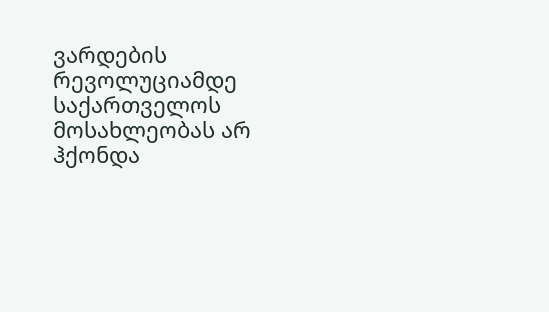ვარდების რევოლუციამდე საქართველოს მოსახლეობას არ ჰქონდა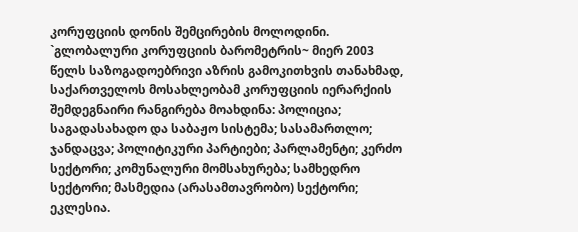კორუფციის დონის შემცირების მოლოდინი. `გლობალური კორუფციის ბარომეტრის~ მიერ 2003 წელს საზოგადოებრივი აზრის გამოკითხვის თანახმად, საქართველოს მოსახლეობამ კორუფციის იერარქიის შემდეგნაირი რანგირება მოახდინა: პოლიცია; საგადასახადო და საბაჟო სისტემა; სასამართლო; ჯანდაცვა; პოლიტიკური პარტიები; პარლამენტი; კერძო სექტორი; კომუნალური მომსახურება; სამხედრო სექტორი; მასმედია (არასამთავრობო) სექტორი; ეკლესია.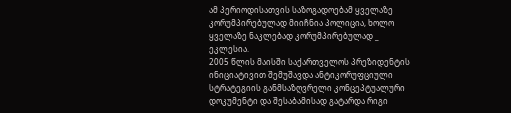ამ პერიოდისათვის საზოგადოებამ ყველაზე კორუმპირებულად მიიჩნია პოლიცია, ხოლო ყველაზე ნაკლებად კორუმპირებულად _ ეკლესია.
2005 წლის მაისში საქართველოს პრეზიდენტის ინიციატივით შემუშავდა ანტიკორუფციული სტრატეგიის განმსაზღვრელი კონცეპტუალური დოკუმენტი და შესაბამისად გატარდა რიგი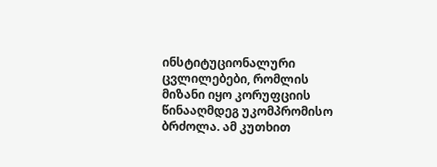ინსტიტუციონალური ცვლილებები, რომლის მიზანი იყო კორუფციის წინააღმდეგ უკომპრომისო ბრძოლა. ამ კუთხით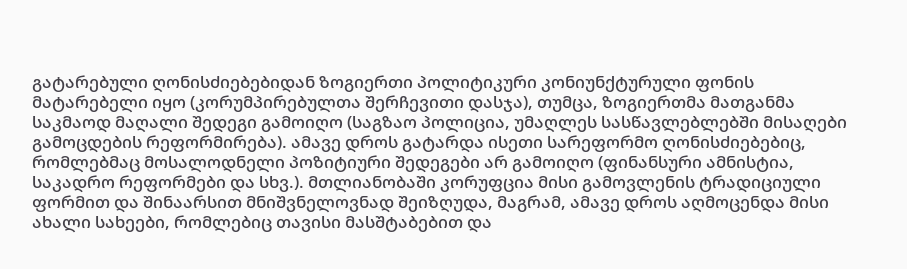გატარებული ღონისძიებებიდან ზოგიერთი პოლიტიკური კონიუნქტურული ფონის მატარებელი იყო (კორუმპირებულთა შერჩევითი დასჯა), თუმცა, ზოგიერთმა მათგანმა საკმაოდ მაღალი შედეგი გამოიღო (საგზაო პოლიცია, უმაღლეს სასწავლებლებში მისაღები გამოცდების რეფორმირება). ამავე დროს გატარდა ისეთი სარეფორმო ღონისძიებებიც, რომლებმაც მოსალოდნელი პოზიტიური შედეგები არ გამოიღო (ფინანსური ამნისტია, საკადრო რეფორმები და სხვ.). მთლიანობაში კორუფცია მისი გამოვლენის ტრადიციული ფორმით და შინაარსით მნიშვნელოვნად შეიზღუდა, მაგრამ, ამავე დროს აღმოცენდა მისი ახალი სახეები, რომლებიც თავისი მასშტაბებით და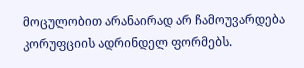მოცულობით არანაირად არ ჩამოუვარდება კორუფციის ადრინდელ ფორმებს.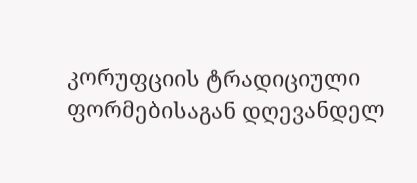კორუფციის ტრადიციული ფორმებისაგან დღევანდელ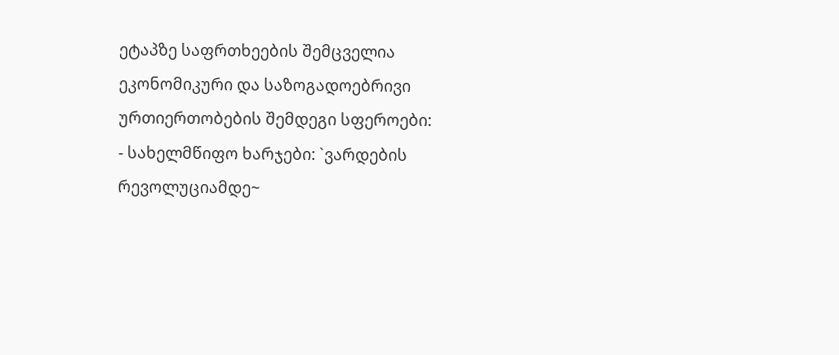ეტაპზე საფრთხეების შემცველია ეკონომიკური და საზოგადოებრივი ურთიერთობების შემდეგი სფეროები:
- სახელმწიფო ხარჯები: `ვარდების რევოლუციამდე~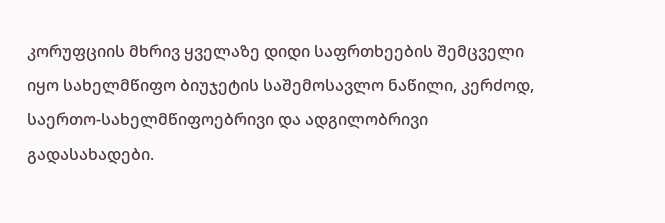კორუფციის მხრივ ყველაზე დიდი საფრთხეების შემცველი იყო სახელმწიფო ბიუჯეტის საშემოსავლო ნაწილი, კერძოდ, საერთო-სახელმწიფოებრივი და ადგილობრივი გადასახადები.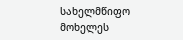სახელმწიფო მოხელეს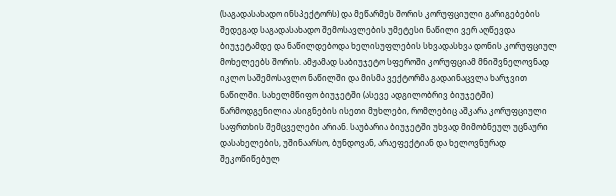(საგადასახადო ინსპექტორს) და მეწარმეს შორის კორუფციული გარიგებების შედეგად საგადასახადო შემოსავლების უმეტესი ნაწილი ვერ აღწევდა ბიუჯეტამდე და ნაწილდებოდა ხელისუფლების სხვადასხვა დონის კორუფციულ მოხელეებს შორის. ამჟამად საბიუჯეტო სფეროში კორუფციამ მნიშვნელოვნად იკლო საშემოსავლო ნაწილში და მისმა ვექტორმა გადაინაცვლა ხარჯვით ნაწილში. სახელმწიფო ბიუჯეტში (ასევე ადგილობრივ ბიუჯეტში) წარმოდგენილია ასიგნების ისეთი მუხლები, რომლებიც აშკარა კორუფციული საფრთხის შემცველები არიან. საუბარია ბიუჯეტში უხვად მიმობნეულ უცნაური დასახელების, უშინაარსო, ბუნდოვან, არაეფექტიან და ხელოვნურად შეკოწიწებულ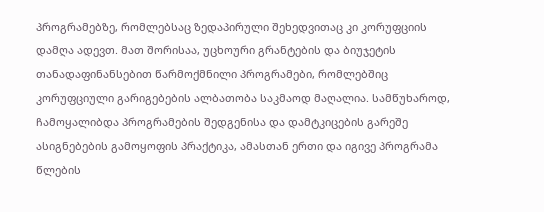პროგრამებზე, რომლებსაც ზედაპირული შეხედვითაც კი კორუფციის დამღა ადევთ. მათ შორისაა, უცხოური გრანტების და ბიუჯეტის თანადაფინანსებით წარმოქმნილი პროგრამები, რომლებშიც კორუფციული გარიგებების ალბათობა საკმაოდ მაღალია. სამწუხაროდ, ჩამოყალიბდა პროგრამების შედგენისა და დამტკიცების გარეშე ასიგნებების გამოყოფის პრაქტიკა, ამასთან ერთი და იგივე პროგრამა წლების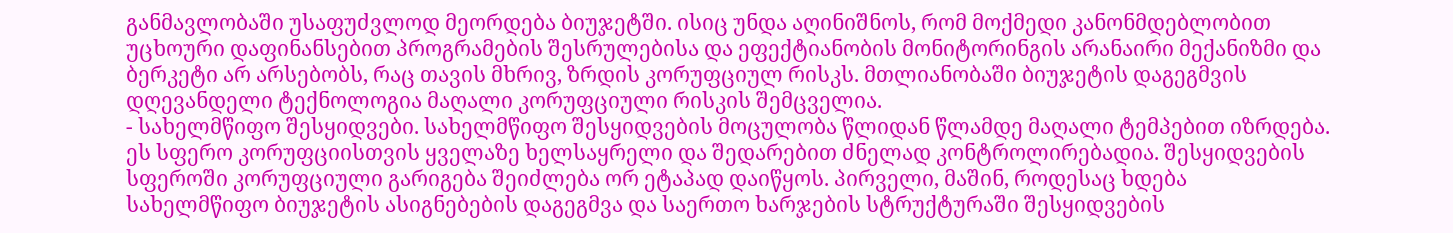განმავლობაში უსაფუძვლოდ მეორდება ბიუჯეტში. ისიც უნდა აღინიშნოს, რომ მოქმედი კანონმდებლობით უცხოური დაფინანსებით პროგრამების შესრულებისა და ეფექტიანობის მონიტორინგის არანაირი მექანიზმი და ბერკეტი არ არსებობს, რაც თავის მხრივ, ზრდის კორუფციულ რისკს. მთლიანობაში ბიუჯეტის დაგეგმვის დღევანდელი ტექნოლოგია მაღალი კორუფციული რისკის შემცველია.
- სახელმწიფო შესყიდვები. სახელმწიფო შესყიდვების მოცულობა წლიდან წლამდე მაღალი ტემპებით იზრდება. ეს სფერო კორუფციისთვის ყველაზე ხელსაყრელი და შედარებით ძნელად კონტროლირებადია. შესყიდვების სფეროში კორუფციული გარიგება შეიძლება ორ ეტაპად დაიწყოს. პირველი, მაშინ, როდესაც ხდება სახელმწიფო ბიუჯეტის ასიგნებების დაგეგმვა და საერთო ხარჯების სტრუქტურაში შესყიდვების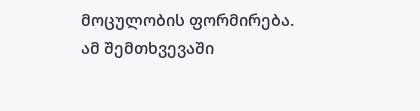მოცულობის ფორმირება. ამ შემთხვევაში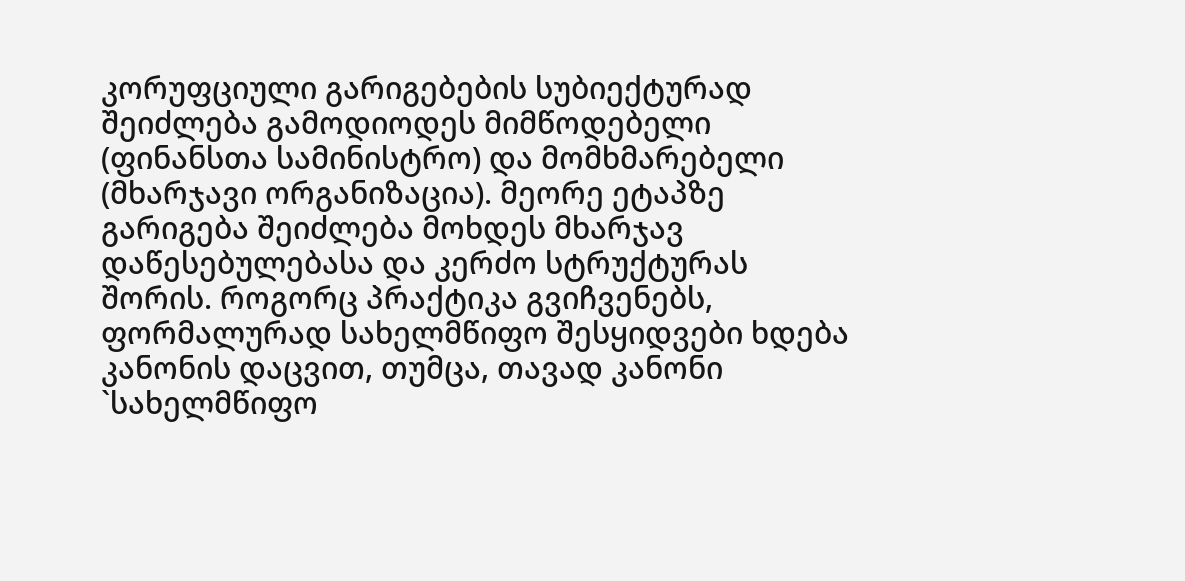კორუფციული გარიგებების სუბიექტურად შეიძლება გამოდიოდეს მიმწოდებელი (ფინანსთა სამინისტრო) და მომხმარებელი (მხარჯავი ორგანიზაცია). მეორე ეტაპზე გარიგება შეიძლება მოხდეს მხარჯავ დაწესებულებასა და კერძო სტრუქტურას შორის. როგორც პრაქტიკა გვიჩვენებს, ფორმალურად სახელმწიფო შესყიდვები ხდება კანონის დაცვით, თუმცა, თავად კანონი `სახელმწიფო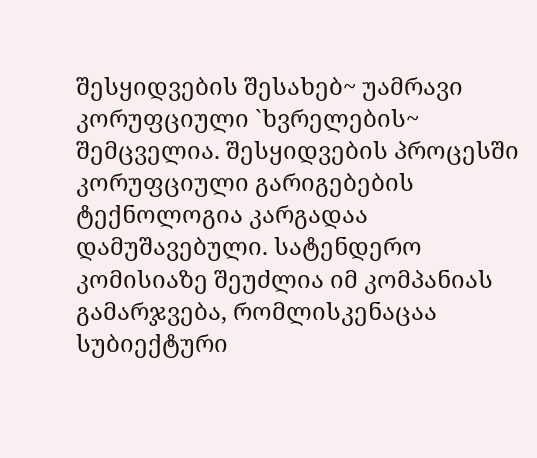შესყიდვების შესახებ~ უამრავი კორუფციული `ხვრელების~ შემცველია. შესყიდვების პროცესში კორუფციული გარიგებების ტექნოლოგია კარგადაა დამუშავებული. სატენდერო კომისიაზე შეუძლია იმ კომპანიას გამარჯვება, რომლისკენაცაა სუბიექტური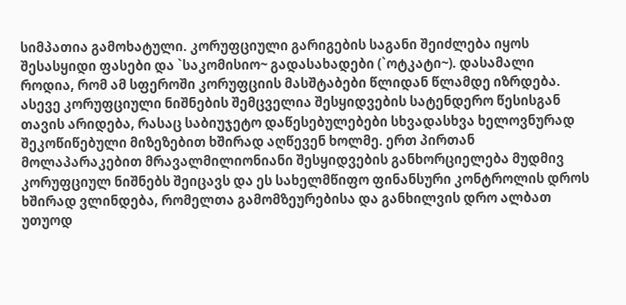სიმპათია გამოხატული. კორუფციული გარიგების საგანი შეიძლება იყოს შესასყიდი ფასები და `საკომისიო~ გადასახადები (`ოტკატი~). დასამალი როდია, რომ ამ სფეროში კორუფციის მასშტაბები წლიდან წლამდე იზრდება. ასევე კორუფციული ნიშნების შემცველია შესყიდვების სატენდერო წესისგან თავის არიდება, რასაც საბიუჯეტო დაწესებულებები სხვადასხვა ხელოვნურად შეკოწიწებული მიზეზებით ხშირად აღწევენ ხოლმე. ერთ პირთან მოლაპარაკებით მრავალმილიონიანი შესყიდვების განხორციელება მუდმივ კორუფციულ ნიშნებს შეიცავს და ეს სახელმწიფო ფინანსური კონტროლის დროს ხშირად ვლინდება, რომელთა გამომზეურებისა და განხილვის დრო ალბათ უთუოდ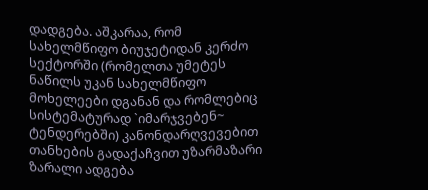დადგება. აშკარაა, რომ სახელმწიფო ბიუჯეტიდან კერძო სექტორში (რომელთა უმეტეს ნაწილს უკან სახელმწიფო მოხელეები დგანან და რომლებიც სისტემატურად `იმარჯვებენ~ ტენდერებში) კანონდარღვევებით თანხების გადაქაჩვით უზარმაზარი ზარალი ადგება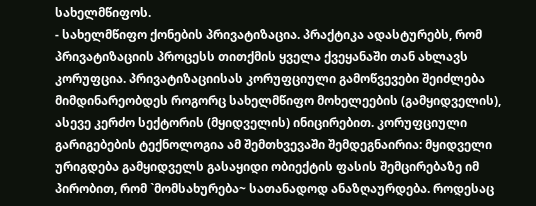სახელმწიფოს.
- სახელმწიფო ქონების პრივატიზაცია. პრაქტიკა ადასტურებს, რომ პრივატიზაციის პროცესს თითქმის ყველა ქვეყანაში თან ახლავს კორუფცია. პრივატიზაციისას კორუფციული გამოწვევები შეიძლება მიმდინარეობდეს როგორც სახელმწიფო მოხელეების (გამყიდველის), ასევე კერძო სექტორის (მყიდველის) ინიცირებით. კორუფციული გარიგებების ტექნოლოგია ამ შემთხვევაში შემდეგნაირია: მყიდველი ურიგდება გამყიდველს გასაყიდი ობიექტის ფასის შემცირებაზე იმ პირობით, რომ `მომსახურება~ სათანადოდ ანაზღაურდება. როდესაც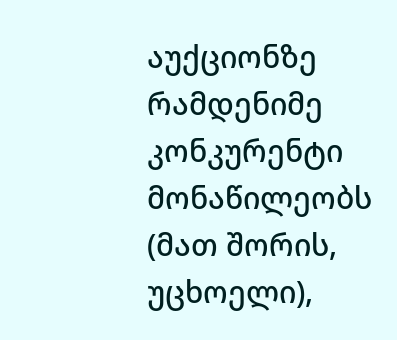აუქციონზე რამდენიმე კონკურენტი მონაწილეობს (მათ შორის, უცხოელი),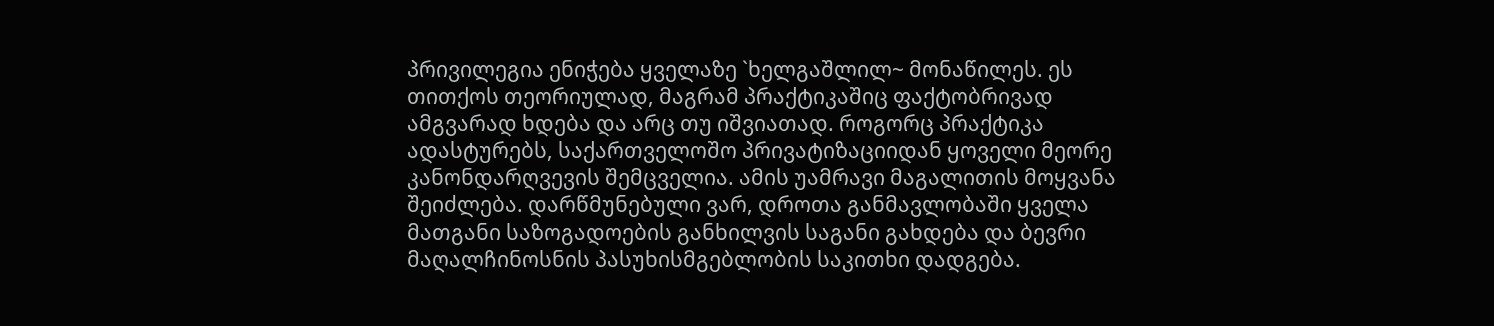პრივილეგია ენიჭება ყველაზე `ხელგაშლილ~ მონაწილეს. ეს თითქოს თეორიულად, მაგრამ პრაქტიკაშიც ფაქტობრივად ამგვარად ხდება და არც თუ იშვიათად. როგორც პრაქტიკა ადასტურებს, საქართველოშო პრივატიზაციიდან ყოველი მეორე კანონდარღვევის შემცველია. ამის უამრავი მაგალითის მოყვანა შეიძლება. დარწმუნებული ვარ, დროთა განმავლობაში ყველა მათგანი საზოგადოების განხილვის საგანი გახდება და ბევრი მაღალჩინოსნის პასუხისმგებლობის საკითხი დადგება.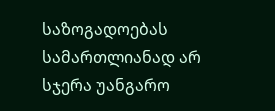საზოგადოებას სამართლიანად არ სჯერა უანგარო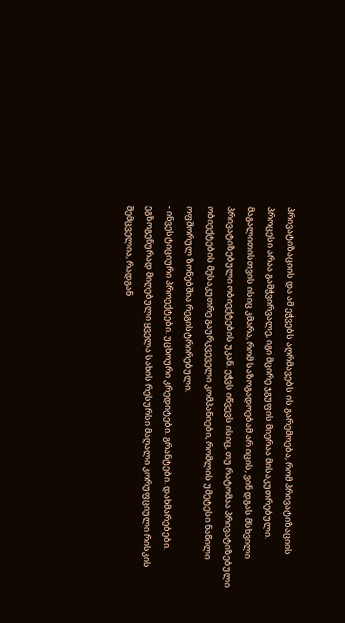პრივატიზაციის და ამ ეჭვებს აღრმავებს ის გარემოება, რომ პრივატიზაციის პროცესი არაა გამჭვირვალე, იგი მცირე ჯგუფის მიერაა მისაკუთრებული. მაგალითისთვის ისიც კმარა, რომ საზოგადოებამ არ იცის, ვინ დგას მსხვილი პრივატიზებული ობიექტების უკან. ეჭვს იწვევს ისიც, თუ რატომაა პრივატიზებული ობიექტების მესაკუთრე გაურკვეველი კომპანიები, რომლის უმეტესი ნაწილი ოფშორულ ზონებშია რეგისტრირებული.
- ინვესტიციური პროექტები. უცხოური კრედიტები. გრანტები. დახმარებები. ეგზოგენურად მიღებული ყველა სახის რესურსი მაღალი კორუფციული რისკის შემცველია, რადგან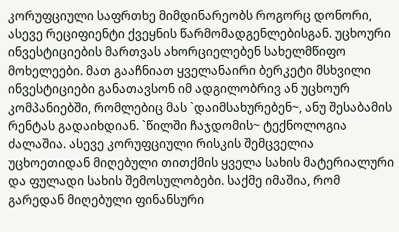კორუფციული საფრთხე მიმდინარეობს როგორც დონორი, ასევე რეციფიენტი ქვეყნის წარმომადგენლებისგან. უცხოური ინვესტიციების მართვას ახორციელებენ სახელმწიფო მოხელეები. მათ გააჩნიათ ყველანაირი ბერკეტი მსხვილი ინვესტიციები განათავსონ იმ ადგილობრივ ან უცხოურ კომპანიებში, რომლებიც მას `დაიმსახურებენ~, ანუ შესაბამის რენტას გადაიხდიან. `წილში ჩაჯდომის~ ტექნოლოგია ძალაშია. ასევე კორუფციული რისკის შემცველია უცხოეთიდან მიღებული თითქმის ყველა სახის მატერიალური და ფულადი სახის შემოსულობები. საქმე იმაშია, რომ გარედან მიღებული ფინანსური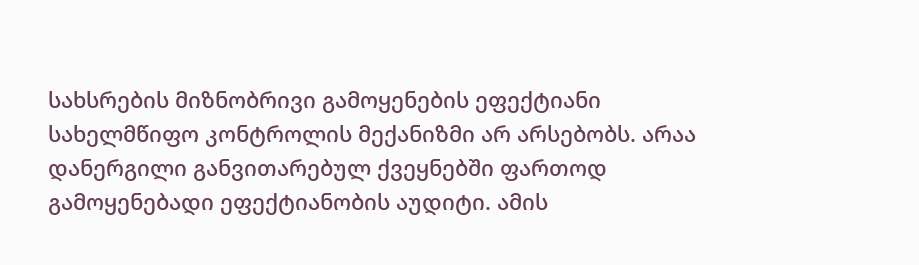სახსრების მიზნობრივი გამოყენების ეფექტიანი სახელმწიფო კონტროლის მექანიზმი არ არსებობს. არაა დანერგილი განვითარებულ ქვეყნებში ფართოდ გამოყენებადი ეფექტიანობის აუდიტი. ამის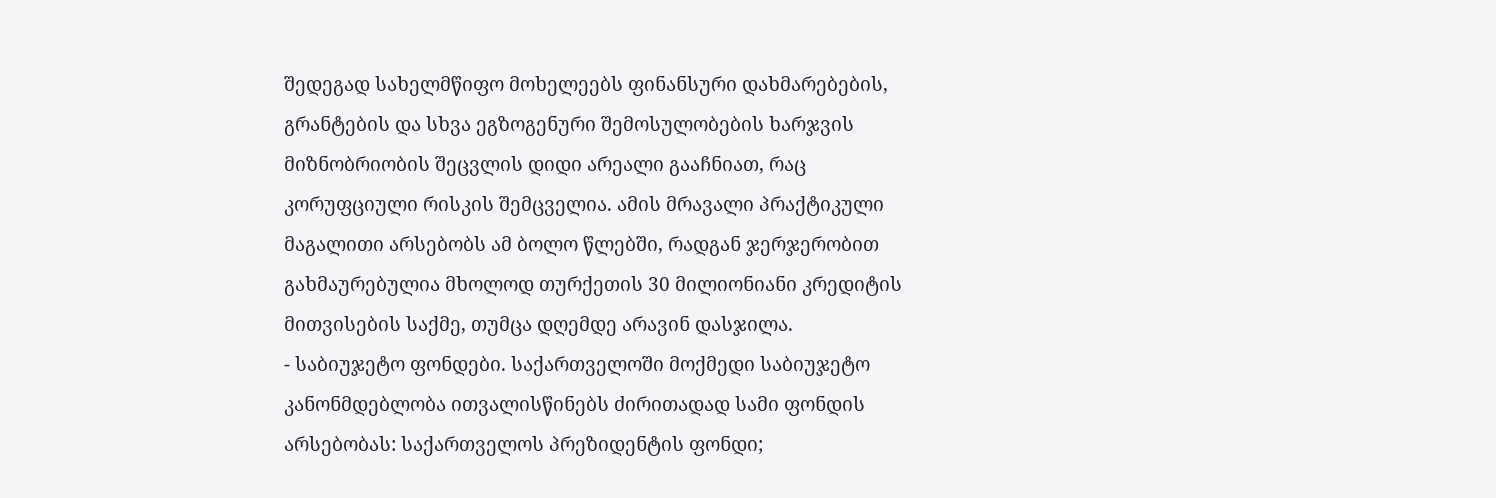შედეგად სახელმწიფო მოხელეებს ფინანსური დახმარებების, გრანტების და სხვა ეგზოგენური შემოსულობების ხარჯვის მიზნობრიობის შეცვლის დიდი არეალი გააჩნიათ, რაც კორუფციული რისკის შემცველია. ამის მრავალი პრაქტიკული მაგალითი არსებობს ამ ბოლო წლებში, რადგან ჯერჯერობით გახმაურებულია მხოლოდ თურქეთის 30 მილიონიანი კრედიტის მითვისების საქმე, თუმცა დღემდე არავინ დასჯილა.
- საბიუჯეტო ფონდები. საქართველოში მოქმედი საბიუჯეტო კანონმდებლობა ითვალისწინებს ძირითადად სამი ფონდის არსებობას: საქართველოს პრეზიდენტის ფონდი;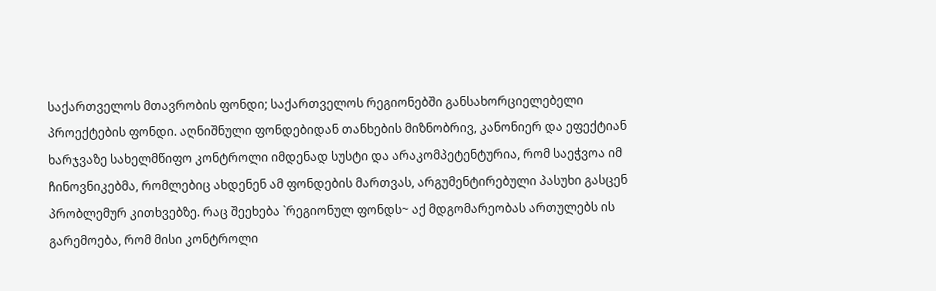საქართველოს მთავრობის ფონდი; საქართველოს რეგიონებში განსახორციელებელი პროექტების ფონდი. აღნიშნული ფონდებიდან თანხების მიზნობრივ, კანონიერ და ეფექტიან ხარჯვაზე სახელმწიფო კონტროლი იმდენად სუსტი და არაკომპეტენტურია, რომ საეჭვოა იმ ჩინოვნიკებმა, რომლებიც ახდენენ ამ ფონდების მართვას, არგუმენტირებული პასუხი გასცენ პრობლემურ კითხვებზე. რაც შეეხება `რეგიონულ ფონდს~ აქ მდგომარეობას ართულებს ის გარემოება, რომ მისი კონტროლი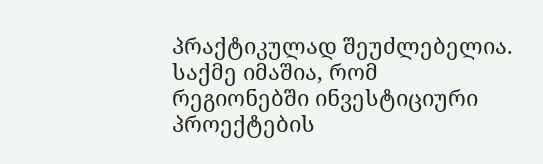პრაქტიკულად შეუძლებელია. საქმე იმაშია, რომ რეგიონებში ინვესტიციური პროექტების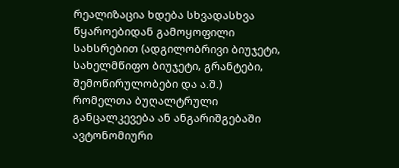რეალიზაცია ხდება სხვადასხვა წყაროებიდან გამოყოფილი სახსრებით (ადგილობრივი ბიუჯეტი, სახელმწიფო ბიუჯეტი, გრანტები, შემოწირულობები და ა.შ.) რომელთა ბუღალტრული განცალკევება ან ანგარიშგებაში ავტონომიური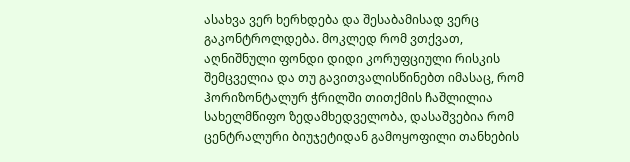ასახვა ვერ ხერხდება და შესაბამისად ვერც გაკონტროლდება. მოკლედ რომ ვთქვათ, აღნიშნული ფონდი დიდი კორუფციული რისკის შემცველია და თუ გავითვალისწინებთ იმასაც, რომ ჰორიზონტალურ ჭრილში თითქმის ჩაშლილია სახელმწიფო ზედამხედველობა, დასაშვებია რომ ცენტრალური ბიუჯეტიდან გამოყოფილი თანხების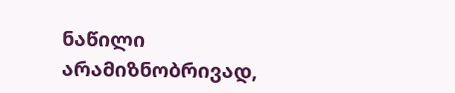ნაწილი არამიზნობრივად,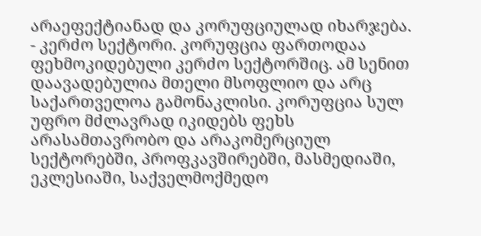არაეფექტიანად და კორუფციულად იხარჯება.
- კერძო სექტორი. კორუფცია ფართოდაა ფეხმოკიდებული კერძო სექტორშიც. ამ სენით დაავადებულია მთელი მსოფლიო და არც საქართველოა გამონაკლისი. კორუფცია სულ უფრო მძლავრად იკიდებს ფეხს არასამთავრობო და არაკომერციულ სექტორებში, პროფკავშირებში, მასმედიაში, ეკლესიაში, საქველმოქმედო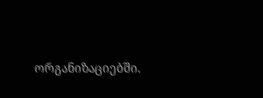ორგანიზაციებში.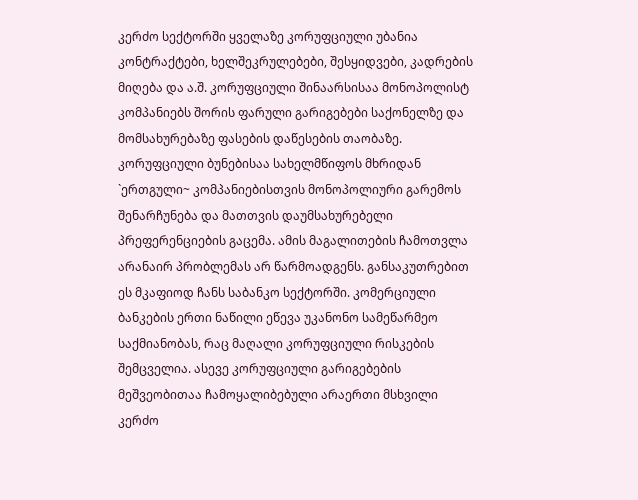კერძო სექტორში ყველაზე კორუფციული უბანია კონტრაქტები, ხელშეკრულებები, შესყიდვები, კადრების მიღება და ა.შ. კორუფციული შინაარსისაა მონოპოლისტ კომპანიებს შორის ფარული გარიგებები საქონელზე და მომსახურებაზე ფასების დაწესების თაობაზე. კორუფციული ბუნებისაა სახელმწიფოს მხრიდან `ერთგული~ კომპანიებისთვის მონოპოლიური გარემოს შენარჩუნება და მათთვის დაუმსახურებელი პრეფერენციების გაცემა. ამის მაგალითების ჩამოთვლა არანაირ პრობლემას არ წარმოადგენს. განსაკუთრებით ეს მკაფიოდ ჩანს საბანკო სექტორში. კომერციული ბანკების ერთი ნაწილი ეწევა უკანონო სამეწარმეო საქმიანობას, რაც მაღალი კორუფციული რისკების შემცველია. ასევე კორუფციული გარიგებების მეშვეობითაა ჩამოყალიბებული არაერთი მსხვილი კერძო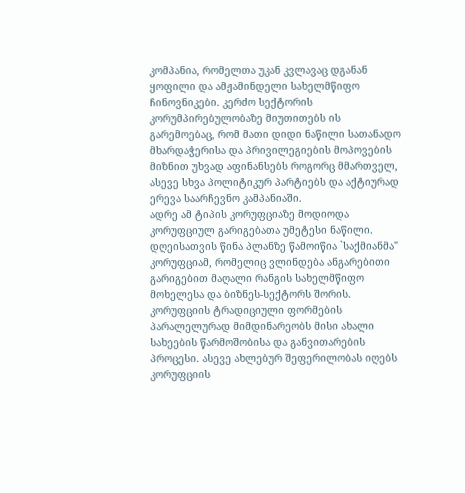კომპანია, რომელთა უკან კვლავაც დგანან ყოფილი და ამჟამინდელი სახელმწიფო ჩინოვნიკები. კერძო სექტორის კორუმპირებულობაზე მიუთითებს ის გარემოებაც, რომ მათი დიდი ნაწილი სათანადო მხარდაჭერისა და პრივილეგიების მოპოვების მიზნით უხვად აფინანსებს როგორც მმართველ, ასევე სხვა პოლიტიკურ პარტიებს და აქტიურად ერევა საარჩევნო კამპანიაში.
ადრე ამ ტიპის კორუფციაზე მოდიოდა კორუფციულ გარიგებათა უმეტესი ნაწილი. დღეისათვის წინა პლანზე წამოიწია `საქმიანმა" კორუფციამ, რომელიც ვლინდება ანგარებითი გარიგებით მაღალი რანგის სახელმწიფო მოხელესა და ბიზნეს-სექტორს შორის.
კორუფციის ტრადიციული ფორმების პარალელურად მიმდინარეობს მისი ახალი სახეების წარმოშობისა და განვითარების პროცესი. ასევე ახლებურ შეფერილობას იღებს კორუფციის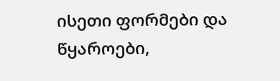ისეთი ფორმები და წყაროები,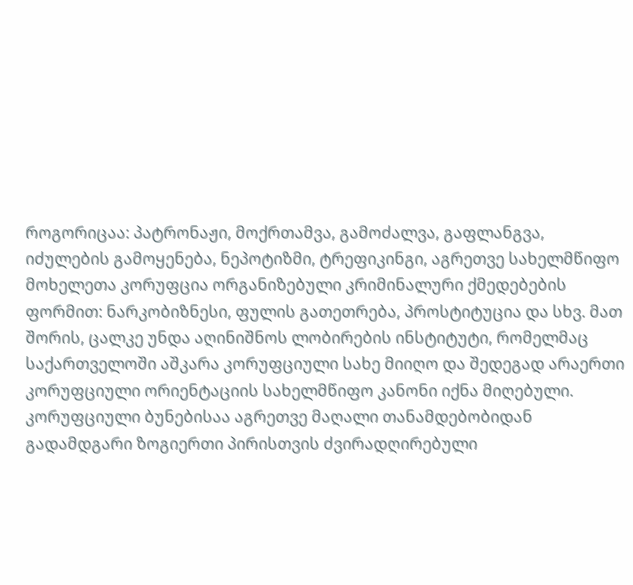როგორიცაა: პატრონაჟი, მოქრთამვა, გამოძალვა, გაფლანგვა, იძულების გამოყენება, ნეპოტიზმი, ტრეფიკინგი, აგრეთვე სახელმწიფო მოხელეთა კორუფცია ორგანიზებული კრიმინალური ქმედებების ფორმით: ნარკობიზნესი, ფულის გათეთრება, პროსტიტუცია და სხვ. მათ შორის, ცალკე უნდა აღინიშნოს ლობირების ინსტიტუტი, რომელმაც საქართველოში აშკარა კორუფციული სახე მიიღო და შედეგად არაერთი კორუფციული ორიენტაციის სახელმწიფო კანონი იქნა მიღებული. კორუფციული ბუნებისაა აგრეთვე მაღალი თანამდებობიდან გადამდგარი ზოგიერთი პირისთვის ძვირადღირებული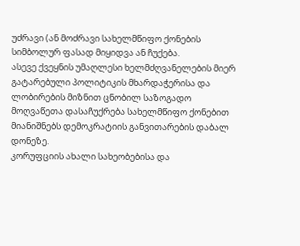უძრავი (ან მოძრავი სახელმწიფო ქონების სიმბოლურ ფასად მიყიდვა ან ჩუქება.
ასევე ქვეყნის უმაღლესი ხელმძღვანელების მიერ გატარებული პოლიტიკის მხარდაჭერისა და ლობირების მიზნით ცნობილ საზოგადო მოღვაწეთა დასაჩუქრება სახელმწიფო ქონებით მიანიშნებს დემოკრატიის განვითარების დაბალ დონეზე.
კორუფციის ახალი სახეობებისა და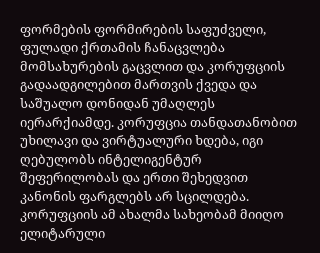ფორმების ფორმირების საფუძველი, ფულადი ქრთამის ჩანაცვლება მომსახურების გაცვლით და კორუფციის გადაადგილებით მართვის ქვედა და საშუალო დონიდან უმაღლეს იერარქიამდე. კორუფცია თანდათანობით უხილავი და ვირტუალური ხდება, იგი ღებულობს ინტელიგენტურ შეფერილობას და ერთი შეხედვით კანონის ფარგლებს არ სცილდება. კორუფციის ამ ახალმა სახეობამ მიიღო ელიტარული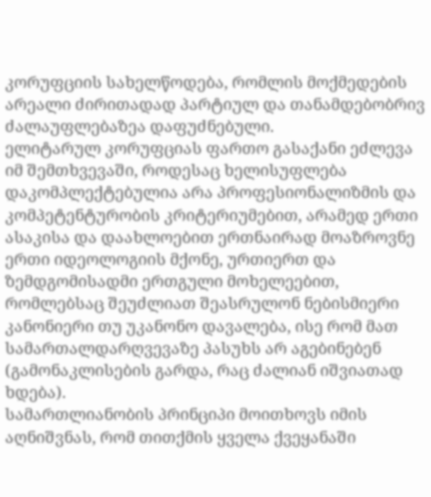კორუფციის სახელწოდება, რომლის მოქმედების არეალი ძირითადად პარტიულ და თანამდებობრივ ძალაუფლებაზეა დაფუძნებული.
ელიტარულ კორუფციას ფართო გასაქანი ეძლევა იმ შემთხვევაში, როდესაც ხელისუფლება დაკომპლექტებულია არა პროფესიონალიზმის და კომპეტენტურობის კრიტერიუმებით, არამედ ერთი ასაკისა და დაახლოებით ერთნაირად მოაზროვნე ერთი იდეოლოგიის მქონე, ურთიერთ და ზემდგომისადმი ერთგული მოხელეებით, რომლებსაც შეუძლიათ შეასრულონ ნებისმიერი კანონიერი თუ უკანონო დავალება, ისე რომ მათ სამართალდარღვევაზე პასუხს არ აგებინებენ (გამონაკლისების გარდა, რაც ძალიან იშვიათად ხდება).
სამართლიანობის პრინციპი მოითხოვს იმის აღნიშვნას, რომ თითქმის ყველა ქვეყანაში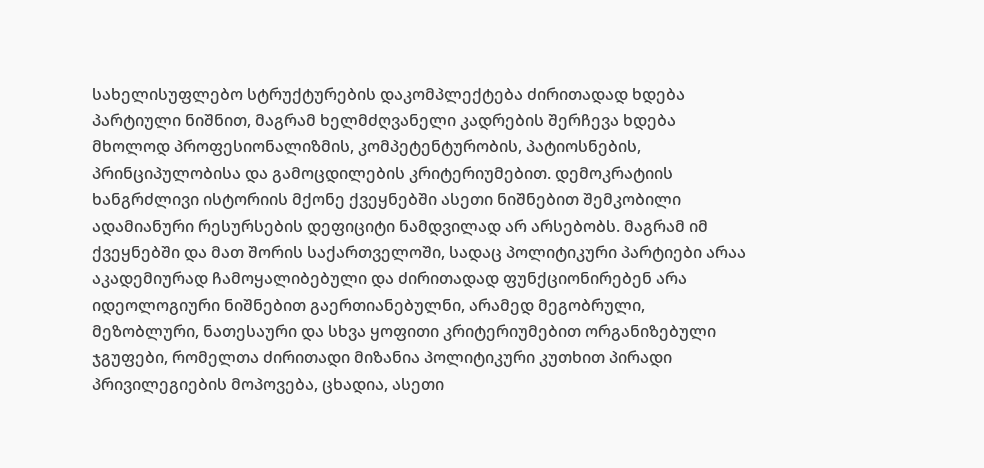სახელისუფლებო სტრუქტურების დაკომპლექტება ძირითადად ხდება პარტიული ნიშნით, მაგრამ ხელმძღვანელი კადრების შერჩევა ხდება მხოლოდ პროფესიონალიზმის, კომპეტენტურობის, პატიოსნების, პრინციპულობისა და გამოცდილების კრიტერიუმებით. დემოკრატიის ხანგრძლივი ისტორიის მქონე ქვეყნებში ასეთი ნიშნებით შემკობილი ადამიანური რესურსების დეფიციტი ნამდვილად არ არსებობს. მაგრამ იმ ქვეყნებში და მათ შორის საქართველოში, სადაც პოლიტიკური პარტიები არაა აკადემიურად ჩამოყალიბებული და ძირითადად ფუნქციონირებენ არა იდეოლოგიური ნიშნებით გაერთიანებულნი, არამედ მეგობრული, მეზობლური, ნათესაური და სხვა ყოფითი კრიტერიუმებით ორგანიზებული ჯგუფები, რომელთა ძირითადი მიზანია პოლიტიკური კუთხით პირადი პრივილეგიების მოპოვება, ცხადია, ასეთი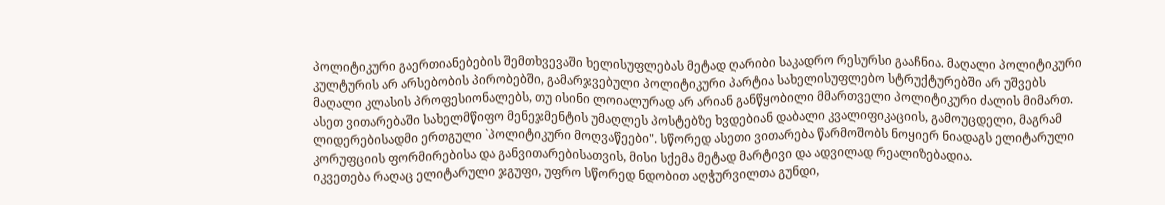პოლიტიკური გაერთიანებების შემთხვევაში ხელისუფლებას მეტად ღარიბი საკადრო რესურსი გააჩნია. მაღალი პოლიტიკური კულტურის არ არსებობის პირობებში, გამარჯვებული პოლიტიკური პარტია სახელისუფლებო სტრუქტურებში არ უშვებს მაღალი კლასის პროფესიონალებს, თუ ისინი ლოიალურად არ არიან განწყობილი მმართველი პოლიტიკური ძალის მიმართ. ასეთ ვითარებაში სახელმწიფო მენეჯმენტის უმაღლეს პოსტებზე ხვდებიან დაბალი კვალიფიკაციის, გამოუცდელი, მაგრამ ლიდერებისადმი ერთგული `პოლიტიკური მოღვაწეები". სწორედ ასეთი ვითარება წარმოშობს ნოყიერ ნიადაგს ელიტარული კორუფციის ფორმირებისა და განვითარებისათვის, მისი სქემა მეტად მარტივი და ადვილად რეალიზებადია.
იკვეთება რაღაც ელიტარული ჯგუფი, უფრო სწორედ ნდობით აღჭურვილთა გუნდი,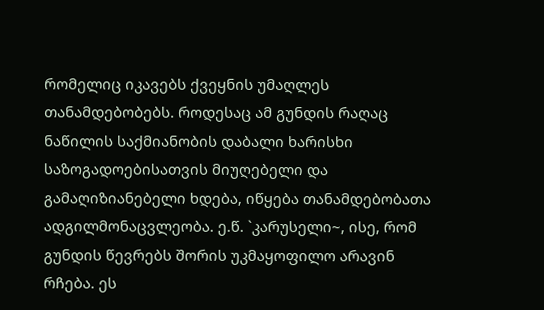რომელიც იკავებს ქვეყნის უმაღლეს თანამდებობებს. როდესაც ამ გუნდის რაღაც ნაწილის საქმიანობის დაბალი ხარისხი საზოგადოებისათვის მიუღებელი და გამაღიზიანებელი ხდება, იწყება თანამდებობათა ადგილმონაცვლეობა. ე.წ. `კარუსელი~, ისე, რომ გუნდის წევრებს შორის უკმაყოფილო არავინ რჩება. ეს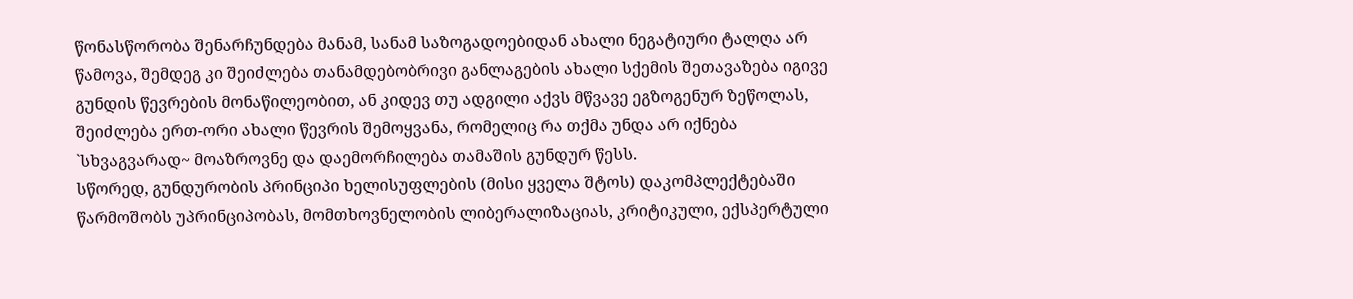წონასწორობა შენარჩუნდება მანამ, სანამ საზოგადოებიდან ახალი ნეგატიური ტალღა არ წამოვა, შემდეგ კი შეიძლება თანამდებობრივი განლაგების ახალი სქემის შეთავაზება იგივე გუნდის წევრების მონაწილეობით, ან კიდევ თუ ადგილი აქვს მწვავე ეგზოგენურ ზეწოლას, შეიძლება ერთ-ორი ახალი წევრის შემოყვანა, რომელიც რა თქმა უნდა არ იქნება `სხვაგვარად~ მოაზროვნე და დაემორჩილება თამაშის გუნდურ წესს.
სწორედ, გუნდურობის პრინციპი ხელისუფლების (მისი ყველა შტოს) დაკომპლექტებაში წარმოშობს უპრინციპობას, მომთხოვნელობის ლიბერალიზაციას, კრიტიკული, ექსპერტული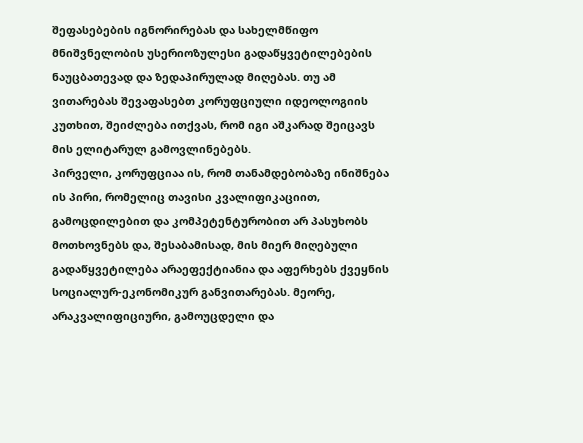შეფასებების იგნორირებას და სახელმწიფო მნიშვნელობის უსერიოზულესი გადაწყვეტილებების ნაუცბათევად და ზედაპირულად მიღებას. თუ ამ ვითარებას შევაფასებთ კორუფციული იდეოლოგიის კუთხით, შეიძლება ითქვას, რომ იგი აშკარად შეიცავს მის ელიტარულ გამოვლინებებს.
პირველი, კორუფციაა ის, რომ თანამდებობაზე ინიშნება ის პირი, რომელიც თავისი კვალიფიკაციით, გამოცდილებით და კომპეტენტურობით არ პასუხობს მოთხოვნებს და, შესაბამისად, მის მიერ მიღებული გადაწყვეტილება არაეფექტიანია და აფერხებს ქვეყნის სოციალურ-ეკონომიკურ განვითარებას. მეორე, არაკვალიფიციური, გამოუცდელი და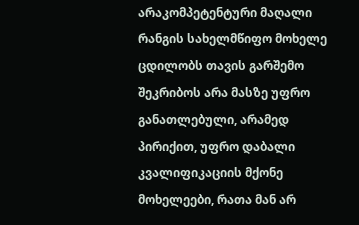არაკომპეტენტური მაღალი რანგის სახელმწიფო მოხელე ცდილობს თავის გარშემო შეკრიბოს არა მასზე უფრო განათლებული, არამედ პირიქით, უფრო დაბალი კვალიფიკაციის მქონე მოხელეები, რათა მან არ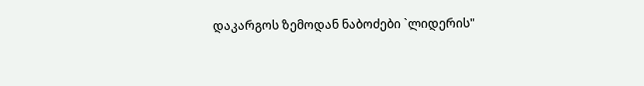დაკარგოს ზემოდან ნაბოძები `ლიდერის"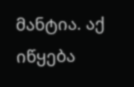მანტია. აქ იწყება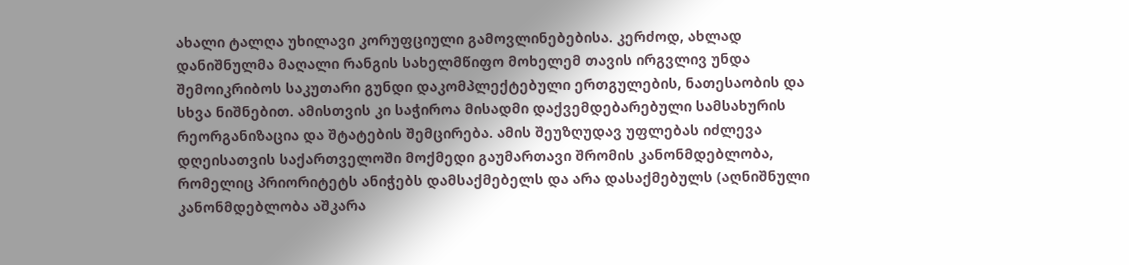ახალი ტალღა უხილავი კორუფციული გამოვლინებებისა. კერძოდ, ახლად დანიშნულმა მაღალი რანგის სახელმწიფო მოხელემ თავის ირგვლივ უნდა შემოიკრიბოს საკუთარი გუნდი დაკომპლექტებული ერთგულების, ნათესაობის და სხვა ნიშნებით. ამისთვის კი საჭიროა მისადმი დაქვემდებარებული სამსახურის რეორგანიზაცია და შტატების შემცირება. ამის შეუზღუდავ უფლებას იძლევა დღეისათვის საქართველოში მოქმედი გაუმართავი შრომის კანონმდებლობა, რომელიც პრიორიტეტს ანიჭებს დამსაქმებელს და არა დასაქმებულს (აღნიშნული კანონმდებლობა აშკარა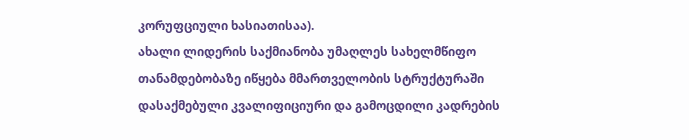კორუფციული ხასიათისაა).
ახალი ლიდერის საქმიანობა უმაღლეს სახელმწიფო თანამდებობაზე იწყება მმართველობის სტრუქტურაში დასაქმებული კვალიფიციური და გამოცდილი კადრების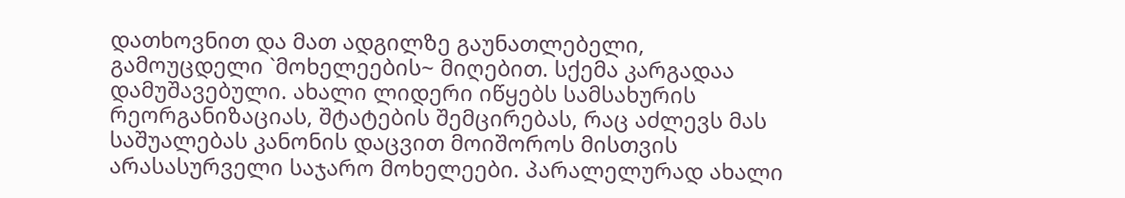დათხოვნით და მათ ადგილზე გაუნათლებელი, გამოუცდელი `მოხელეების~ მიღებით. სქემა კარგადაა დამუშავებული. ახალი ლიდერი იწყებს სამსახურის რეორგანიზაციას, შტატების შემცირებას, რაც აძლევს მას საშუალებას კანონის დაცვით მოიშოროს მისთვის არასასურველი საჯარო მოხელეები. პარალელურად ახალი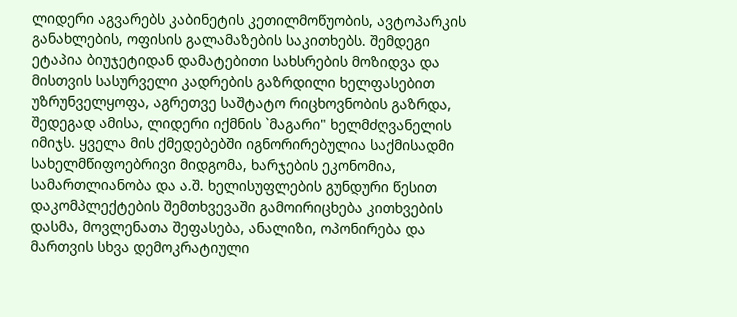ლიდერი აგვარებს კაბინეტის კეთილმოწუობის, ავტოპარკის განახლების, ოფისის გალამაზების საკითხებს. შემდეგი ეტაპია ბიუჯეტიდან დამატებითი სახსრების მოზიდვა და მისთვის სასურველი კადრების გაზრდილი ხელფასებით უზრუნველყოფა, აგრეთვე საშტატო რიცხოვნობის გაზრდა, შედეგად ამისა, ლიდერი იქმნის `მაგარი" ხელმძღვანელის იმიჯს. ყველა მის ქმედებებში იგნორირებულია საქმისადმი სახელმწიფოებრივი მიდგომა, ხარჯების ეკონომია, სამართლიანობა და ა.შ. ხელისუფლების გუნდური წესით დაკომპლექტების შემთხვევაში გამოირიცხება კითხვების დასმა, მოვლენათა შეფასება, ანალიზი, ოპონირება და მართვის სხვა დემოკრატიული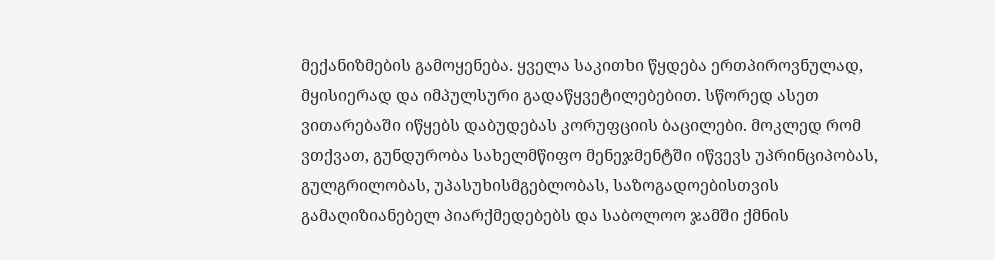მექანიზმების გამოყენება. ყველა საკითხი წყდება ერთპიროვნულად, მყისიერად და იმპულსური გადაწყვეტილებებით. სწორედ ასეთ ვითარებაში იწყებს დაბუდებას კორუფციის ბაცილები. მოკლედ რომ ვთქვათ, გუნდურობა სახელმწიფო მენეჯმენტში იწვევს უპრინციპობას, გულგრილობას, უპასუხისმგებლობას, საზოგადოებისთვის გამაღიზიანებელ პიარქმედებებს და საბოლოო ჯამში ქმნის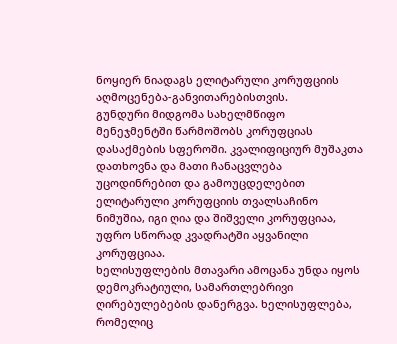ნოყიერ ნიადაგს ელიტარული კორუფციის აღმოცენება-განვითარებისთვის.
გუნდური მიდგომა სახელმწიფო მენეჯმენტში წარმოშობს კორუფციას დასაქმების სფეროში. კვალიფიციურ მუშაკთა დათხოვნა და მათი ჩანაცვლება უცოდინრებით და გამოუცდელებით ელიტარული კორუფციის თვალსაჩინო ნიმუშია, იგი ღია და შიშველი კორუფციაა, უფრო სწორად კვადრატში აყვანილი კორუფციაა.
ხელისუფლების მთავარი ამოცანა უნდა იყოს დემოკრატიული, სამართლებრივი ღირებულებების დანერგვა. ხელისუფლება, რომელიც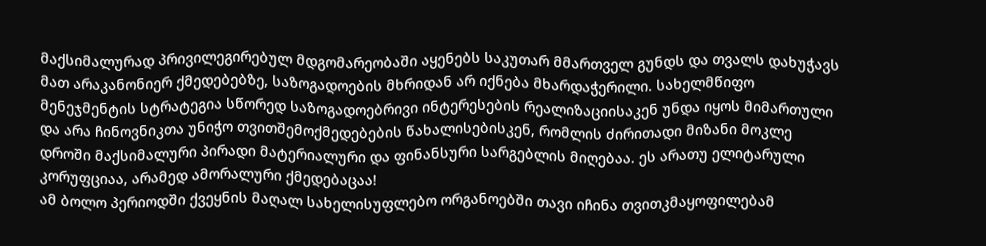მაქსიმალურად პრივილეგირებულ მდგომარეობაში აყენებს საკუთარ მმართველ გუნდს და თვალს დახუჭავს მათ არაკანონიერ ქმედებებზე, საზოგადოების მხრიდან არ იქნება მხარდაჭერილი. სახელმწიფო მენეჯმენტის სტრატეგია სწორედ საზოგადოებრივი ინტერესების რეალიზაციისაკენ უნდა იყოს მიმართული და არა ჩინოვნიკთა უნიჭო თვითშემოქმედებების წახალისებისკენ, რომლის ძირითადი მიზანი მოკლე დროში მაქსიმალური პირადი მატერიალური და ფინანსური სარგებლის მიღებაა. ეს არათუ ელიტარული კორუფციაა, არამედ ამორალური ქმედებაცაა!
ამ ბოლო პერიოდში ქვეყნის მაღალ სახელისუფლებო ორგანოებში თავი იჩინა თვითკმაყოფილებამ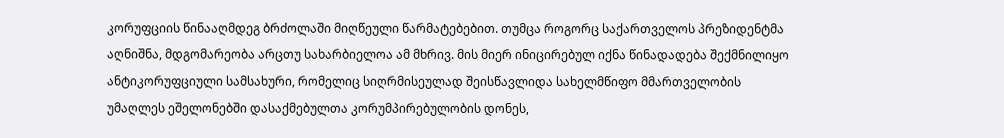კორუფციის წინააღმდეგ ბრძოლაში მიღწეული წარმატებებით. თუმცა როგორც საქართველოს პრეზიდენტმა აღნიშნა, მდგომარეობა არცთუ სახარბიელოა ამ მხრივ. მის მიერ ინიცირებულ იქნა წინადადება შექმნილიყო ანტიკორუფციული სამსახური, რომელიც სიღრმისეულად შეისწავლიდა სახელმწიფო მმართველობის უმაღლეს ეშელონებში დასაქმებულთა კორუმპირებულობის დონეს,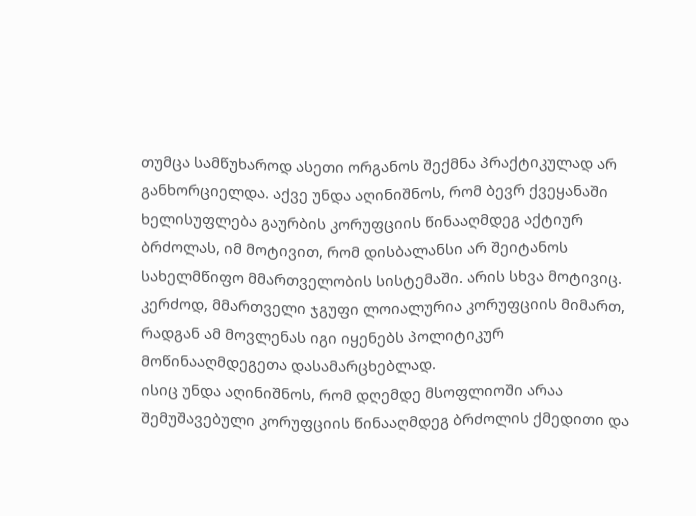თუმცა სამწუხაროდ ასეთი ორგანოს შექმნა პრაქტიკულად არ განხორციელდა. აქვე უნდა აღინიშნოს, რომ ბევრ ქვეყანაში ხელისუფლება გაურბის კორუფციის წინააღმდეგ აქტიურ ბრძოლას, იმ მოტივით, რომ დისბალანსი არ შეიტანოს სახელმწიფო მმართველობის სისტემაში. არის სხვა მოტივიც. კერძოდ, მმართველი ჯგუფი ლოიალურია კორუფციის მიმართ, რადგან ამ მოვლენას იგი იყენებს პოლიტიკურ მოწინააღმდეგეთა დასამარცხებლად.
ისიც უნდა აღინიშნოს, რომ დღემდე მსოფლიოში არაა შემუშავებული კორუფციის წინააღმდეგ ბრძოლის ქმედითი და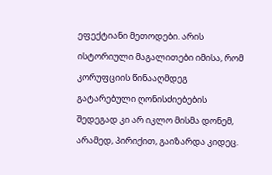ეფექტიანი მეთოდები. არის ისტორიული მაგალითები იმისა, რომ კორუფციის წინააღმდეგ გატარებული ღონისძიებების შედეგად კი არ იკლო მისმა დონემ, არამედ, პირიქით, გაიზარდა კიდეც.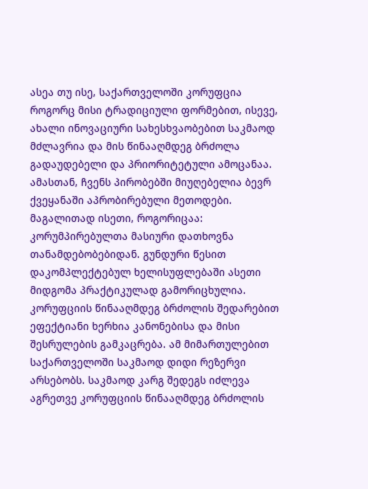ასეა თუ ისე, საქართველოში კორუფცია როგორც მისი ტრადიციული ფორმებით, ისევე, ახალი ინოვაციური სახესხვაობებით საკმაოდ მძლავრია და მის წინააღმდეგ ბრძოლა გადაუდებელი და პრიორიტეტული ამოცანაა. ამასთან, ჩვენს პირობებში მიუღებელია ბევრ ქვეყანაში აპრობირებული მეთოდები. მაგალითად ისეთი, როგორიცაა: კორუმპირებულთა მასიური დათხოვნა თანამდებობებიდან. გუნდური წესით დაკომპლექტებულ ხელისუფლებაში ასეთი მიდგომა პრაქტიკულად გამორიცხულია. კორუფციის წინააღმდეგ ბრძოლის შედარებით ეფექტიანი ხერხია კანონებისა და მისი შესრულების გამკაცრება. ამ მიმართულებით საქართველოში საკმაოდ დიდი რეზერვი არსებობს. საკმაოდ კარგ შედეგს იძლევა აგრეთვე კორუფციის წინააღმდეგ ბრძოლის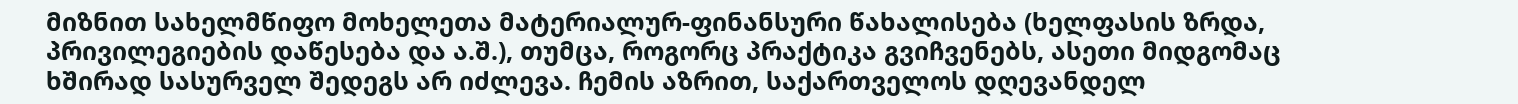მიზნით სახელმწიფო მოხელეთა მატერიალურ-ფინანსური წახალისება (ხელფასის ზრდა, პრივილეგიების დაწესება და ა.შ.), თუმცა, როგორც პრაქტიკა გვიჩვენებს, ასეთი მიდგომაც ხშირად სასურველ შედეგს არ იძლევა. ჩემის აზრით, საქართველოს დღევანდელ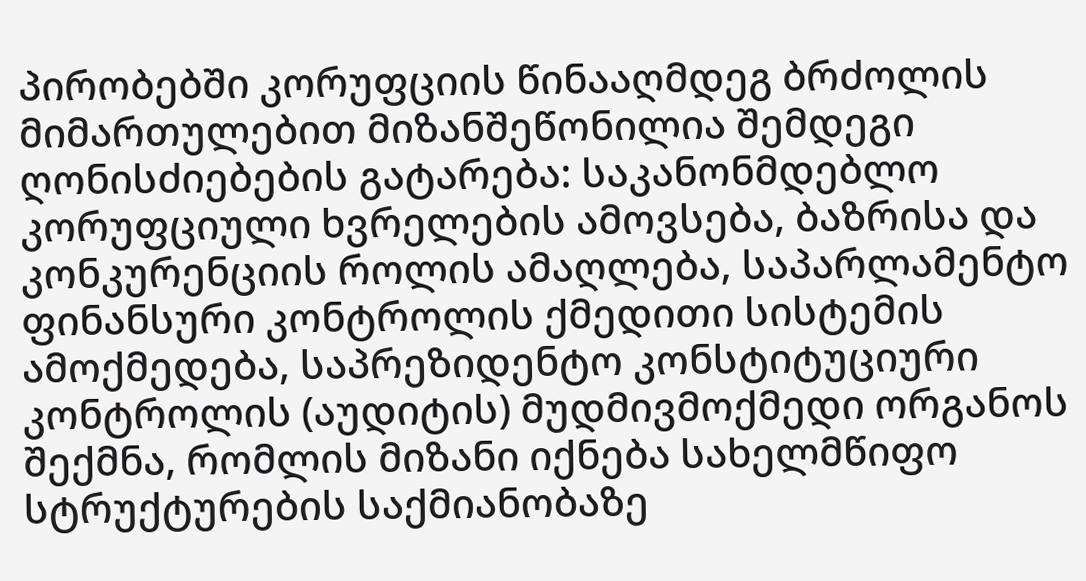პირობებში კორუფციის წინააღმდეგ ბრძოლის მიმართულებით მიზანშეწონილია შემდეგი ღონისძიებების გატარება: საკანონმდებლო კორუფციული ხვრელების ამოვსება, ბაზრისა და კონკურენციის როლის ამაღლება, საპარლამენტო ფინანსური კონტროლის ქმედითი სისტემის ამოქმედება, საპრეზიდენტო კონსტიტუციური კონტროლის (აუდიტის) მუდმივმოქმედი ორგანოს შექმნა, რომლის მიზანი იქნება სახელმწიფო სტრუქტურების საქმიანობაზე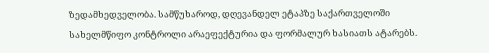ზედამხედველობა. სამწუხაროდ, დღევანდელ ეტაპზე საქართველოში სახელმწიფო კონტროლი არაეფექტურია და ფორმალურ ხასიათს ატარებს.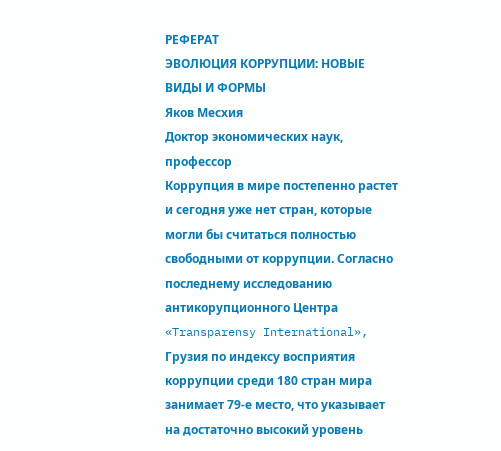РЕФЕРАТ
ЭВОЛЮЦИЯ КОРРУПЦИИ: НОВЫЕ ВИДЫ И ФОРМЫ
Яков Месхия
Доктор экономических наук,
профессор
Коррупция в мире постепенно растет и сегодня уже нет стран, которые могли бы считаться полностью свободными от коррупции. Согласно последнему исследованию антикорупционного Центра «Transparensy International», Грузия по индексу восприятия коррупции среди 180 стран мира занимает 79-е место, что указывает на достаточно высокий уровень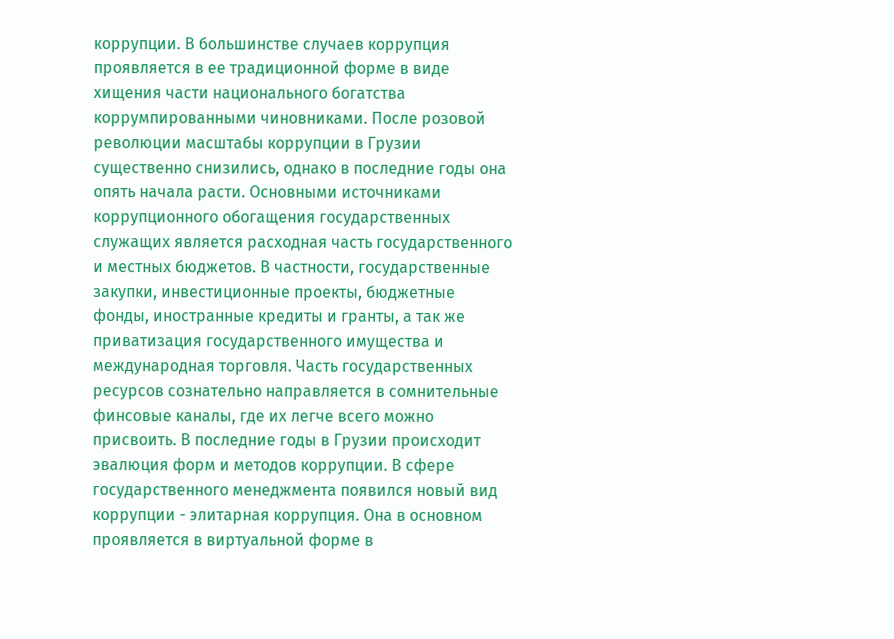коррупции. В большинстве случаев коррупция проявляется в ее традиционной форме в виде хищения части национального богатства коррумпированными чиновниками. После розовой революции масштабы коррупции в Грузии существенно снизились, однако в последние годы она опять начала расти. Основными источниками коррупционного обогащения государственных служащих является расходная часть государственного и местных бюджетов. В частности, государственные закупки, инвестиционные проекты, бюджетные фонды, иностранные кредиты и гранты, а так же приватизация государственного имущества и международная торговля. Часть государственных ресурсов сознательно направляется в сомнительные финсовые каналы, где их легче всего можно присвоить. В последние годы в Грузии происходит эвалюция форм и методов коррупции. В сфере государственного менеджмента появился новый вид коррупции - элитарная коррупция. Она в основном проявляется в виртуальной форме в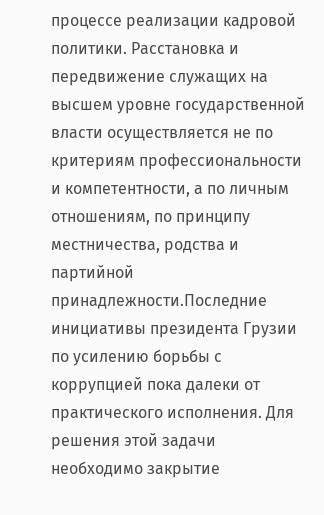процессе реализации кадровой политики. Расстановка и передвижение служащих на высшем уровне государственной власти осуществляется не по критериям профессиональности и компетентности, а по личным отношениям, по принципу местничества, родства и партийной принадлежности.Последние инициативы президента Грузии по усилению борьбы с коррупцией пока далеки от практического исполнения. Для решения этой задачи необходимо закрытие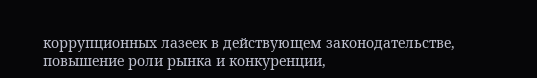коррупционных лазеек в действующем законодательстве, повышение роли рынка и конкуренции,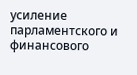усиление парламентского и финансового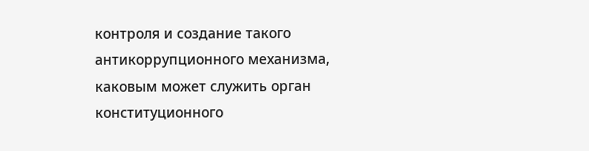контроля и создание такого антикоррупционного механизма, каковым может служить орган конституционного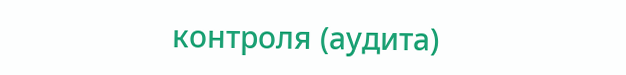контроля (аудита)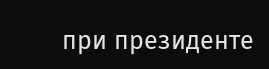при президенте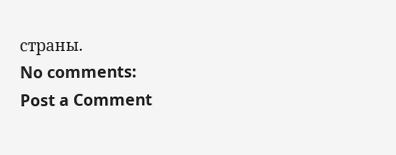страны.
No comments:
Post a Comment